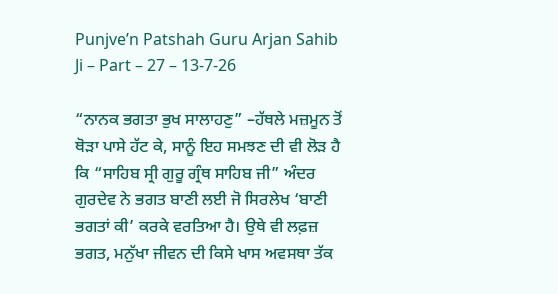Punjve’n Patshah Guru Arjan Sahib Ji – Part – 27 – 13-7-26

“ਨਾਨਕ ਭਗਤਾ ਭੁਖ ਸਾਲਾਹਣੁ” –ਹੱਥਲੇ ਮਜ਼ਮੂਨ ਤੋਂ ਥੋੜਾ ਪਾਸੇ ਹੱਟ ਕੇ, ਸਾਨੂੰ ਇਹ ਸਮਝਣ ਦੀ ਵੀ ਲੋੜ ਹੈ ਕਿ “ਸਾਹਿਬ ਸ੍ਰੀ ਗੁਰੂ ਗ੍ਰੰਥ ਸਾਹਿਬ ਜੀ” ਅੰਦਰ ਗੁਰਦੇਵ ਨੇ ਭਗਤ ਬਾਣੀ ਲਈ ਜੋ ਸਿਰਲੇਖ ‘ਬਾਣੀ ਭਗਤਾਂ ਕੀ’ ਕਰਕੇ ਵਰਤਿਆ ਹੈ। ਉਥੇ ਵੀ ਲਫ਼ਜ਼ ਭਗਤ, ਮਨੁੱਖਾ ਜੀਵਨ ਦੀ ਕਿਸੇ ਖਾਸ ਅਵਸਥਾ ਤੱਕ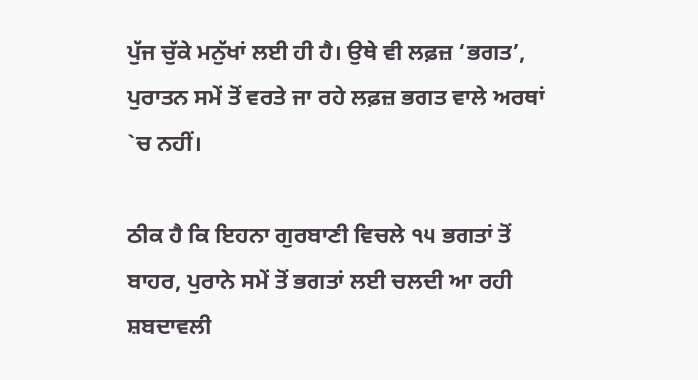ਪੁੱਜ ਚੁੱਕੇ ਮਨੁੱਖਾਂ ਲਈ ਹੀ ਹੈ। ਉਥੇ ਵੀ ਲਫ਼ਜ਼ ‘ਭਗਤ’, ਪੁਰਾਤਨ ਸਮੇਂ ਤੋਂ ਵਰਤੇ ਜਾ ਰਹੇ ਲਫ਼ਜ਼ ਭਗਤ ਵਾਲੇ ਅਰਥਾਂ `ਚ ਨਹੀਂ।

ਠੀਕ ਹੈ ਕਿ ਇਹਨਾ ਗੁਰਬਾਣੀ ਵਿਚਲੇ ੧੫ ਭਗਤਾਂ ਤੋਂ ਬਾਹਰ, ਪੁਰਾਨੇ ਸਮੇਂ ਤੋਂ ਭਗਤਾਂ ਲਈ ਚਲਦੀ ਆ ਰਹੀ ਸ਼ਬਦਾਵਲੀ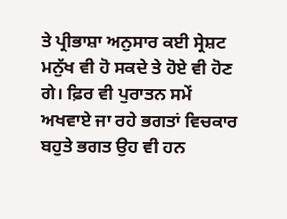ਤੇ ਪ੍ਰੀਭਾਸ਼ਾ ਅਨੁਸਾਰ ਕਈ ਸ੍ਰੇਸ਼ਟ ਮਨੁੱਖ ਵੀ ਹੋ ਸਕਦੇ ਤੇ ਹੋਏ ਵੀ ਹੋਣ ਗੇ। ਫ਼ਿਰ ਵੀ ਪੁਰਾਤਨ ਸਮੇਂ ਅਖਵਾਏ ਜਾ ਰਹੇ ਭਗਤਾਂ ਵਿਚਕਾਰ ਬਹੁਤੇ ਭਗਤ ਉਹ ਵੀ ਹਨ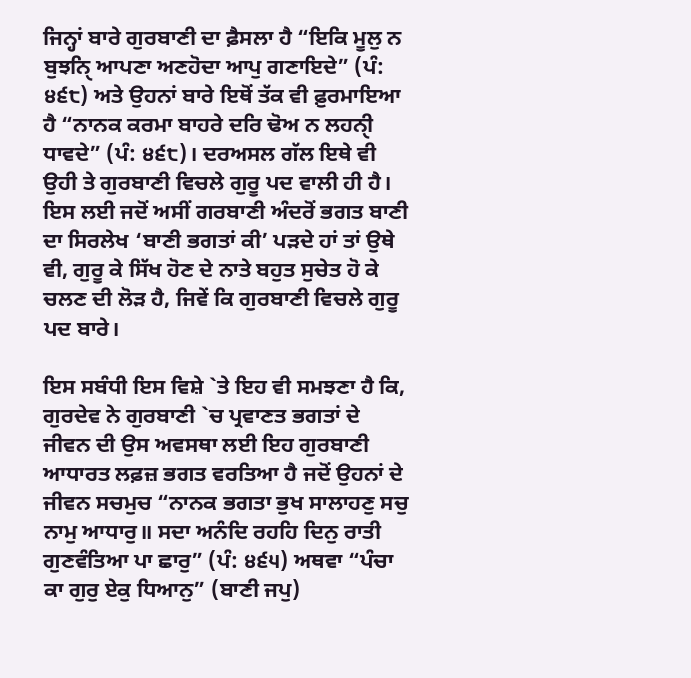ਜਿਨ੍ਹਾਂ ਬਾਰੇ ਗੁਰਬਾਣੀ ਦਾ ਫ਼ੈਸਲਾ ਹੈ “ਇਕਿ ਮੂਲੁ ਨ ਬੁਝਨਿੑ ਆਪਣਾ ਅਣਹੋਦਾ ਆਪੁ ਗਣਾਇਦੇ” (ਪੰ: ੪੬੮) ਅਤੇ ਉਹਨਾਂ ਬਾਰੇ ਇਥੋਂ ਤੱਕ ਵੀ ਫ਼ੁਰਮਾਇਆ ਹੈ “ਨਾਨਕ ਕਰਮਾ ਬਾਹਰੇ ਦਰਿ ਢੋਅ ਨ ਲਹਨੀੑ ਧਾਵਦੇ” (ਪੰ: ੪੬੮)। ਦਰਅਸਲ ਗੱਲ ਇਥੇ ਵੀ ਉਹੀ ਤੇ ਗੁਰਬਾਣੀ ਵਿਚਲੇ ਗੁਰੂ ਪਦ ਵਾਲੀ ਹੀ ਹੈ। ਇਸ ਲਈ ਜਦੋਂ ਅਸੀਂ ਗਰਬਾਣੀ ਅੰਦਰੋਂ ਭਗਤ ਬਾਣੀ ਦਾ ਸਿਰਲੇਖ ‘ਬਾਣੀ ਭਗਤਾਂ ਕੀ’ ਪੜਦੇ ਹਾਂ ਤਾਂ ਉਥੇ ਵੀ, ਗੁਰੂ ਕੇ ਸਿੱਖ ਹੋਣ ਦੇ ਨਾਤੇ ਬਹੁਤ ਸੁਚੇਤ ਹੋ ਕੇ ਚਲਣ ਦੀ ਲੋੜ ਹੈ, ਜਿਵੇਂ ਕਿ ਗੁਰਬਾਣੀ ਵਿਚਲੇ ਗੁਰੂ ਪਦ ਬਾਰੇ।

ਇਸ ਸਬੰਧੀ ਇਸ ਵਿਸ਼ੇ `ਤੇ ਇਹ ਵੀ ਸਮਝਣਾ ਹੈ ਕਿ, ਗੁਰਦੇਵ ਨੇ ਗੁਰਬਾਣੀ `ਚ ਪ੍ਰਵਾਣਤ ਭਗਤਾਂ ਦੇ ਜੀਵਨ ਦੀ ਉਸ ਅਵਸਥਾ ਲਈ ਇਹ ਗੁਰਬਾਣੀ ਆਧਾਰਤ ਲਫ਼ਜ਼ ਭਗਤ ਵਰਤਿਆ ਹੈ ਜਦੋਂ ਉਹਨਾਂ ਦੇ ਜੀਵਨ ਸਚਮੁਚ “ਨਾਨਕ ਭਗਤਾ ਭੁਖ ਸਾਲਾਹਣੁ ਸਚੁ ਨਾਮੁ ਆਧਾਰੁ॥ ਸਦਾ ਅਨੰਦਿ ਰਹਹਿ ਦਿਨੁ ਰਾਤੀ ਗੁਣਵੰਤਿਆ ਪਾ ਛਾਰੁ” (ਪੰ: ੪੬੫) ਅਥਵਾ “ਪੰਚਾ ਕਾ ਗੁਰੁ ਏਕੁ ਧਿਆਨੁ” (ਬਾਣੀ ਜਪੁ)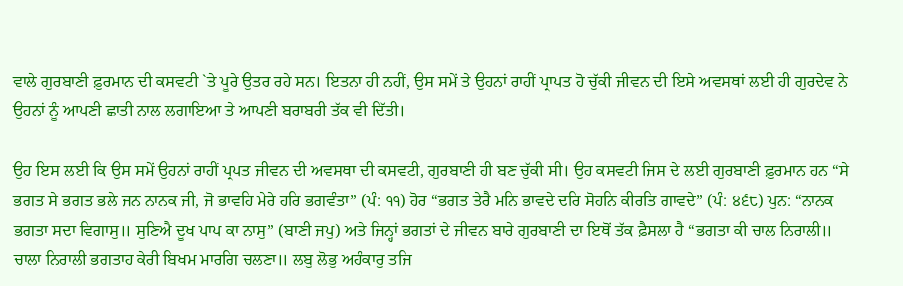ਵਾਲੇ ਗੁਰਬਾਣੀ ਫ਼ੁਰਮਾਨ ਦੀ ਕਸਵਟੀ `ਤੇ ਪੂਰੇ ਉਤਰ ਰਹੇ ਸਨ। ਇਤਨਾ ਹੀ ਨਹੀਂ, ਉਸ ਸਮੇਂ ਤੇ ਉਹਨਾਂ ਰਾਹੀਂ ਪ੍ਰਾਪਤ ਹੋ ਚੁੱਕੀ ਜੀਵਨ ਦੀ ਇਸੇ ਅਵਸਥਾਂ ਲਈ ਹੀ ਗੁਰਦੇਵ ਨੇ ਉਹਨਾਂ ਨੂੰ ਆਪਣੀ ਛਾਤੀ ਨਾਲ ਲਗਾਇਆ ਤੇ ਆਪਣੀ ਬਰਾਬਰੀ ਤੱਕ ਵੀ ਦਿੱਤੀ।

ਉਹ ਇਸ ਲਈ ਕਿ ਉਸ ਸਮੇਂ ਉਹਨਾਂ ਰਾਹੀਂ ਪ੍ਰਪਤ ਜੀਵਨ ਦੀ ਅਵਸਥਾ ਦੀ ਕਸਵਟੀ, ਗੁਰਬਾਣੀ ਹੀ ਬਣ ਚੁੱਕੀ ਸੀ। ਉਹ ਕਸਵਟੀ ਜਿਸ ਦੇ ਲਈ ਗੁਰਬਾਣੀ ਫ਼ੁਰਮਾਨ ਹਨ “ਸੇ ਭਗਤ ਸੇ ਭਗਤ ਭਲੇ ਜਨ ਨਾਨਕ ਜੀ, ਜੋ ਭਾਵਹਿ ਮੇਰੇ ਹਰਿ ਭਗਵੰਤਾ” (ਪੰ: ੧੧) ਹੋਰ “ਭਗਤ ਤੇਰੈ ਮਨਿ ਭਾਵਦੇ ਦਰਿ ਸੋਹਨਿ ਕੀਰਤਿ ਗਾਵਦੇ” (ਪੰ: ੪੬੮) ਪੁਨ: “ਨਾਨਕ ਭਗਤਾ ਸਦਾ ਵਿਗਾਸੁ॥ ਸੁਣਿਐ ਦੂਖ ਪਾਪ ਕਾ ਨਾਸੁ” (ਬਾਣੀ ਜਪੁ) ਅਤੇ ਜਿਨ੍ਹਾਂ ਭਗਤਾਂ ਦੇ ਜੀਵਨ ਬਾਰੇ ਗੁਰਬਾਣੀ ਦਾ ਇਥੋਂ ਤੱਕ ਫ਼ੈਸਲਾ ਹੈ “ਭਗਤਾ ਕੀ ਚਾਲ ਨਿਰਾਲੀ॥ ਚਾਲਾ ਨਿਰਾਲੀ ਭਗਤਾਹ ਕੇਰੀ ਬਿਖਮ ਮਾਰਗਿ ਚਲਣਾ॥ ਲਬੁ ਲੋਭੁ ਅਹੰਕਾਰੁ ਤਜਿ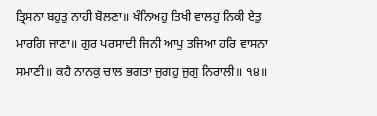ਤ੍ਰਿਸਨਾ ਬਹੁਤੁ ਨਾਹੀ ਬੋਲਣਾ॥ ਖੰਨਿਅਹੁ ਤਿਖੀ ਵਾਲਹੁ ਨਿਕੀ ਏਤੁ ਮਾਰਗਿ ਜਾਣਾ॥ ਗੁਰ ਪਰਸਾਦੀ ਜਿਨੀ ਆਪੁ ਤਜਿਆ ਹਰਿ ਵਾਸਨਾ ਸਮਾਣੀ॥ ਕਹੈ ਨਾਨਕੁ ਚਾਲ ਭਗਤਾ ਜੁਗਹੁ ਜੁਗੁ ਨਿਰਾਲੀ॥ ੧੪॥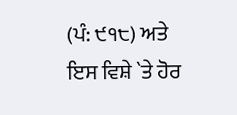(ਪੰ: ੯੧੮) ਅਤੇ ਇਸ ਵਿਸ਼ੇ `ਤੇ ਹੋਰ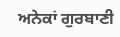ਅਨੇਕਾਂ ਗੁਰਬਾਣੀ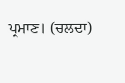ਪ੍ਰਮਾਣ। (ਚਲਦਾ)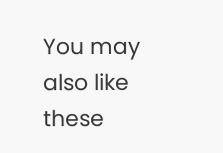You may also like these